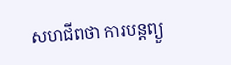សហជីពថា ការបន្តព្យួ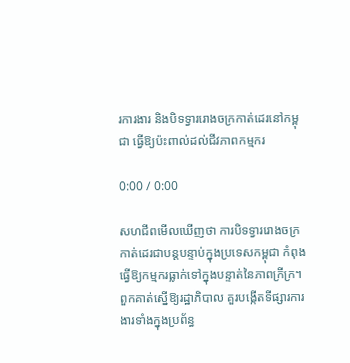រការងារ និងបិទទ្វាររោងចក្រកាត់ដេរនៅកម្ពុជា ធ្វើឱ្យប៉ះពាល់ដល់ជីវភាពកម្មករ

0:00 / 0:00

សហជីពមើលឃើញថា ការបិទទ្វាររោងចក្រកាត់ដេរជាបន្តបន្ទាប់ក្នុងប្រទេសកម្ពុជា កំពុងធ្វើឱ្យកម្មករធ្លាក់ទៅក្នុងបន្ទាត់នៃភាពក្រីក្រ។ ពួកគាត់ស្នើឱ្យរដ្ឋាភិបាល គួរបង្កើតទីផ្សារការងារទាំងក្នុងប្រព័ន្ធ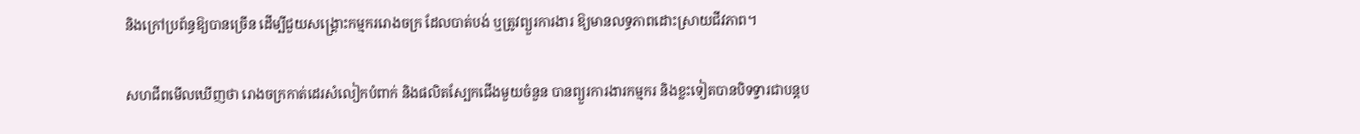និងក្រៅប្រព័ន្ធឱ្យបានច្រើន ដើម្បីជួយសង្គ្រោះកម្មកររោងចក្រ ដែលបាត់បង់ ឬត្រូវព្យួរការងារ ឱ្យមានលទ្ធភាពដោះស្រាយជីវភាព។

សហជីពមើលឃើញថា រោងចក្រកាត់ដេរសំលៀកបំពាក់ និងផលិតស្បែកជើងមួយចំនួន បានព្យួរការងារកម្មករ និងខ្លះទៀតបានបិទទ្វារជាបន្តប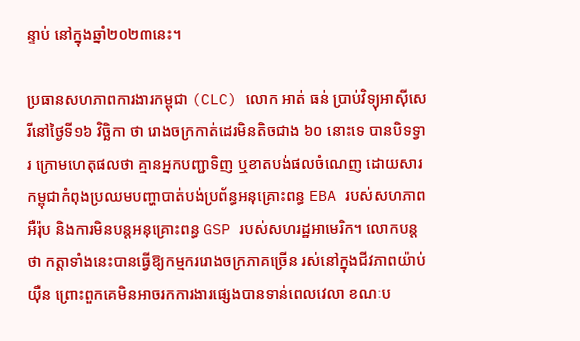ន្ទាប់ នៅក្នុងឆ្នាំ២០២៣នេះ។

ប្រធានសហភាពការងារកម្ពុជា (CLC) លោក អាត់ ធន់ ប្រាប់វិទ្យុអាស៊ីសេរីនៅថ្ងៃទី១៦ វិច្ឆិកា ថា រោងចក្រកាត់ដេរមិនតិចជាង ៦០ នោះទេ បានបិទទ្វារ ក្រោមហេតុផលថា គ្មានអ្នកបញ្ជាទិញ ឬខាតបង់ផលចំណេញ ដោយសារកម្ពុជាកំពុងប្រឈមបញ្ហាបាត់បង់ប្រព័ន្ធអនុគ្រោះពន្ធ EBA របស់សហភាពអឺរ៉ុប និងការមិនបន្តអនុគ្រោះពន្ធ GSP របស់សហរដ្ឋអាមេរិក។ លោកបន្តថា កត្តាទាំងនេះបានធ្វើឱ្យកម្មកររោងចក្រភាគច្រើន រស់នៅក្នុងជីវភាពយ៉ាប់យ៉ឺន ព្រោះពួកគេមិនអាចរកការងារផ្សេងបានទាន់ពេលវេលា ខណៈប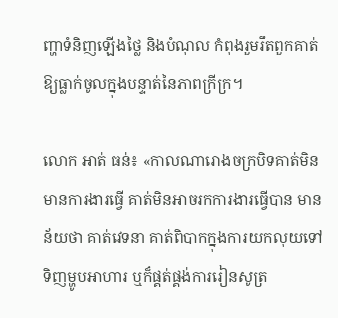ញ្ហាទំនិញឡើងថ្លៃ និងបំណុល កំពុងរួមរឹតពួកគាត់ឱ្យធ្លាក់ចូលក្នុងបន្ទាត់នៃភាពក្រីក្រ។

លោក អាត់ ធន់៖ «កាលណារោងចក្របិទគាត់មិនមានការងារធ្វើ គាត់មិនអាចរកការងារធ្វើបាន មានន័យថា គាត់វេទនា គាត់ពិបាកក្នុងការយកលុយទៅទិញម្ហូបអាហារ ឬក៏ផ្គត់ផ្គង់ការរៀនសូត្រ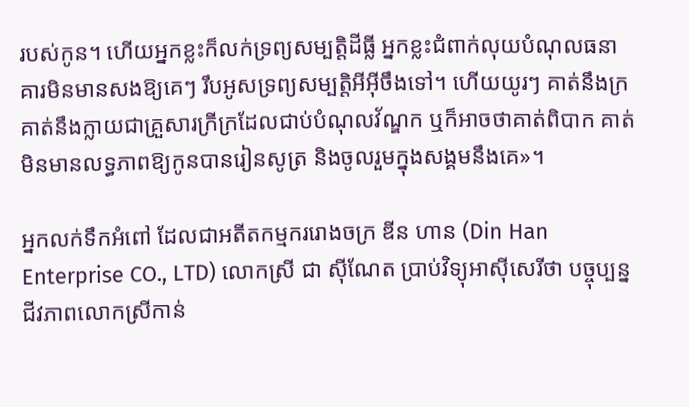របស់កូន។ ហើយអ្នកខ្លះក៏លក់ទ្រព្យសម្បត្តិដីធ្លី អ្នកខ្លះជំពាក់លុយបំណុលធនាគារមិនមានសងឱ្យគេៗ រឹបអូសទ្រព្យសម្បត្តិអីអ៊ីចឹងទៅ។ ហើយយូរៗ គាត់នឹងក្រ គាត់នឹងក្លាយជាគ្រួសារក្រីក្រដែលជាប់បំណុលវ័ណ្ឌក ឬក៏អាចថាគាត់ពិបាក គាត់មិនមានលទ្ធភាពឱ្យកូនបានរៀនសូត្រ និងចូលរួមក្នុងសង្គមនឹងគេ»។

អ្នកលក់ទឹកអំពៅ ដែលជាអតីតកម្មកររោងចក្រ ឌីន ហាន (Din Han Enterprise CO., LTD) លោកស្រី ជា ស៊ីណែត ប្រាប់វិទ្យុអាស៊ីសេរីថា បច្ចុប្បន្ន ជីវភាពលោកស្រីកាន់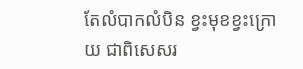តែលំបាកលំបិន ខ្វះមុខខ្វះក្រោយ ជាពិសេសរ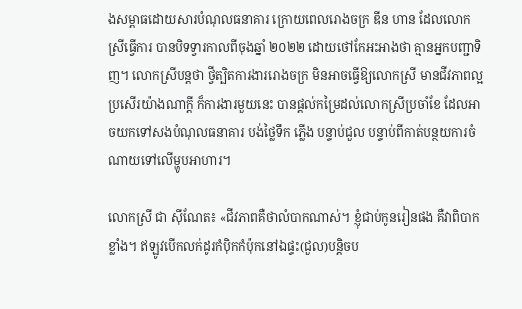ងសម្ពាធដោយសារបំណុលធនាគារ ក្រោយពេលរោងចក្រ ឌីន ហាន ដែលលោកស្រីធ្វើការ បានបិទទ្វារកាលពីចុងឆ្នាំ ២០២២ ដោយថៅកែអះអាងថា គ្មានអ្នកបញ្ជាទិញ។ លោកស្រីបន្តថា ថ្វីត្បិតការងាររោងចក្រ មិនអាចធ្វើឱ្យលោកស្រី មានជីវភាពល្អប្រសើរយ៉ាងណាក្ដី ក៏ការងារមួយនេះ បានផ្ដល់កម្រៃដល់លោកស្រីប្រចាំខែ ដែលអាចយកទៅសងបំណុលធនាគារ បង់ថ្លៃទឹក ភ្លើង បន្ទាប់ជួល បន្ទាប់ពីកាត់បន្ថយការចំណាយទៅលើម្ហូបអាហារ។

លោកស្រី ជា ស៊ីណែត៖ «ជីវភាពគឺថាលំបាកណាស់។ ខ្ញុំជាប់កូនរៀនផង គឺវាពិបាកខ្លាំង។ ឥឡូវបើកលក់ដូរកំប៉ិកកំប៉ុកនៅឯផ្ទះ(ជួល)បន្តិចប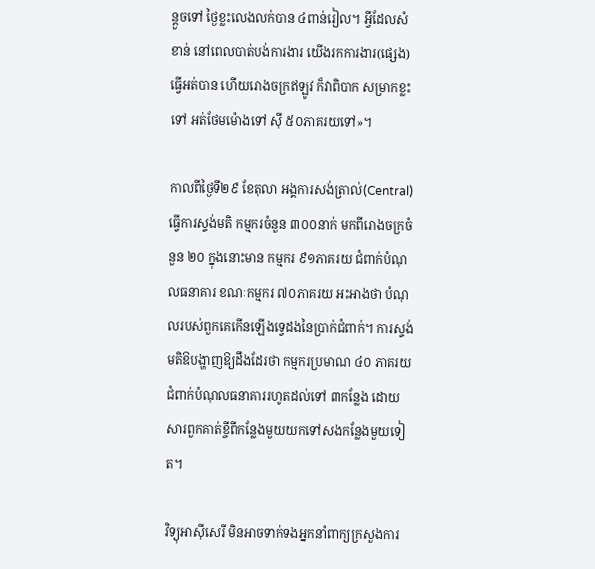ន្តួចទៅ ថ្ងៃខ្លះលេងលក់បាន ៤ពាន់រៀល។ អ្វីដែលសំខាន់ នៅពេលបាត់បង់ការងារ យើងរកការងារ(ផ្សេង)ធ្វើអត់បាន ហើយរោងចក្រឥឡូវ ក៏វាពិបាក សម្រាកខ្លះទៅ អត់ថែមម៉ោងទៅ ស៊ី ៥០ភាគរយទៅ»។

កាលពីថ្ងៃទី២៩ ខែតុលា អង្គការសង់ត្រាល់(Central) ធ្វើការស្ទង់មតិ កម្មករចំនួន ៣០០នាក់ មកពីរោងចក្រចំនួន ២០ ក្នុងនោះមាន កម្មករ ៩១ភាគរយ ជំពាក់បំណុលធនាគារ ខណៈកម្មករ ៧០ភាគរយ អះអាងថា បំណុលរបស់ពួកគេកើនឡើងទ្វេដងនៃប្រាក់ជំពាក់។ ការស្ទង់មតិឱបង្ហាញឱ្យដឹងដែរថា កម្មករប្រមាណ ៤០ ភាគរយជំពាក់បំណុលធនាគាររហូតដល់ទៅ ៣កន្លែង ដោយសារពួកគាត់ខ្ចីពីកន្លែងមួយយកទៅសងកន្លែងមួយទៀត។

វិទ្យុអាស៊ីសេរី មិនអាចទាក់ទងអ្នកនាំពាក្យក្រសួងការ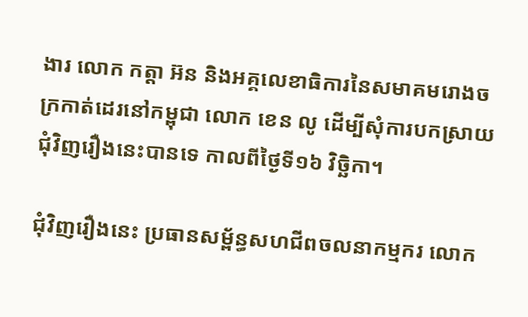ងារ លោក កត្តា អ៊ន និងអគ្គលេខាធិការនៃសមាគមរោងចក្រកាត់ដេរនៅកម្ពុជា លោក ខេន លូ ដើម្បីសុំការបកស្រាយជុំវិញរឿងនេះបានទេ កាលពីថ្ងៃទី១៦ វិច្ឆិកា។

ជុំវិញរឿងនេះ ប្រធានសម្ព័ន្ធសហជីពចលនាកម្មករ លោក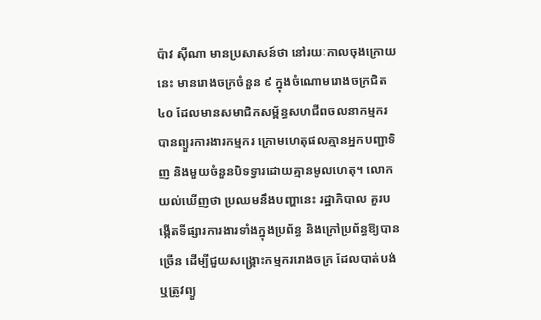ប៉ាវ ស៊ីណា មានប្រសាសន៍ថា នៅរយៈកាលចុងក្រោយនេះ មានរោងចក្រចំនួន ៩ ក្នុងចំណោមរោងចក្រជិត ៤០ ដែលមានសមាជិកសម្ព័ន្ធសហជីពចលនាកម្មករ បានព្យួរការងារកម្មករ ក្រោមហេតុផលគ្មានអ្នកបញ្ជាទិញ និងមួយចំនួនបិទទ្វារដោយគ្មានមូលហេតុ។ លោកយល់ឃើញថា ប្រឈមនឹងបញ្ហានេះ រដ្ឋាភិបាល គួរបង្កើតទីផ្សារការងារទាំងក្នុងប្រព័ន្ធ និងក្រៅប្រព័ន្ធឱ្យបានច្រើន ដើម្បីជួយសង្គ្រោះកម្មកររោងចក្រ ដែលបាត់បង់ ឬត្រូវព្យួ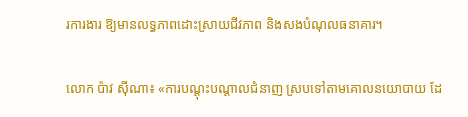រការងារ ឱ្យមានលទ្ធភាពដោះស្រាយជីវភាព និងសងបំណុលធនាគារ។

លោក ប៉ាវ ស៊ីណា៖ «ការបណ្ដុះបណ្ដាលជំនាញ ស្របទៅតាមគោលនយោបាយ ដែ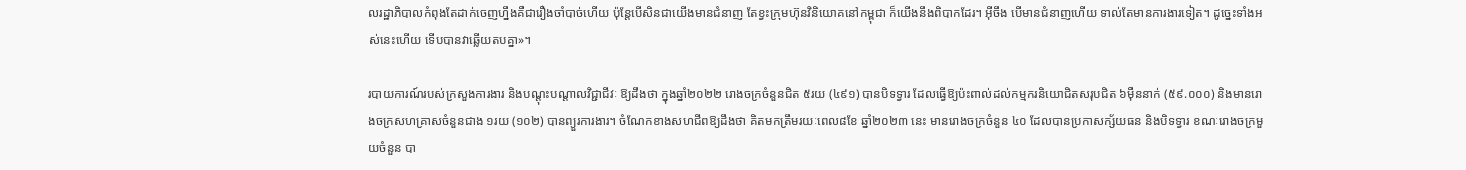លរដ្ឋាភិបាលកំពុងតែដាក់ចេញហ្នឹងគឺជារឿងចាំបាច់ហើយ ប៉ុន្តែបើសិនជាយើងមានជំនាញ តែខ្វះក្រុមហ៊ុនវិនិយោគនៅកម្ពុជា ក៏យើងនឹងពិបាកដែរ។ អ៊ីចឹង បើមានជំនាញហើយ ទាល់តែមានការងារទៀត។ ដូច្នេះទាំងអស់នេះហើយ ទើបបានវាឆ្លើយតបគ្នា»។

របាយការណ៍របស់ក្រសួងការងារ និងបណ្ដុះបណ្ដាលវិជ្ជាជីវៈ ឱ្យដឹងថា ក្នុងឆ្នាំ២០២២ រោងចក្រចំនួនជិត ៥រយ (៤៩១) បានបិទទ្វារ ដែលធ្វើឱ្យប៉ះពាល់ដល់កម្មករនិយោជិតសរុបជិត ៦ម៉ឺននាក់ (៥៩.០០០) និងមានរោងចក្រសហគ្រាសចំនួនជាង ១រយ (១០២) បានព្យួរការងារ។ ចំណែកខាងសហជីពឱ្យដឹងថា គិតមកត្រឹមរយៈពេល៨ខែ ឆ្នាំ២០២៣ នេះ មានរោងចក្រចំនួន ៤០ ដែលបានប្រកាសក្ស័យធន និងបិទទ្វារ ខណៈរោងចក្រមួយចំនួន បា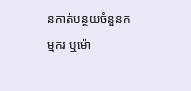នកាត់បន្ថយចំនួនកម្មករ ឬម៉ោ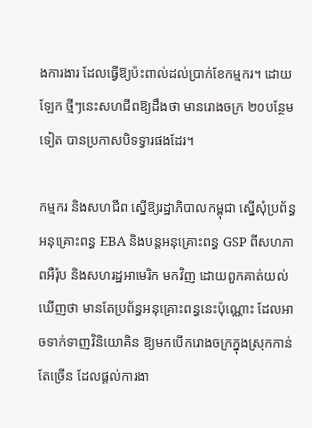ងការងារ ដែលធ្វើឱ្យប៉ះពាល់ដល់ប្រាក់ខែកម្មករ។ ដោយឡែក ថ្មីៗនេះសហជីពឱ្យដឹងថា មានរោងចក្រ ២០បន្ថែមទៀត បានប្រកាសបិទទ្វារផងដែរ។

កម្មករ និងសហជីព ស្នើឱ្យរដ្ឋាភិបាលកម្ពុជា ស្នើសុំប្រព័ន្ធអនុគ្រោះពន្ធ EBA និងបន្តអនុគ្រោះពន្ធ GSP ពីសហភាពអឺរ៉ុប និងសហរដ្ឋអាមេរិក មកវិញ ដោយពួកគាត់យល់ឃើញថា មានតែប្រព័ន្ធអនុគ្រោះពន្ធនេះប៉ុណ្ណោះ ដែលអាចទាក់ទាញវិនិយោគិន ឱ្យមកបើករោងចក្រក្នុងស្រុកកាន់តែច្រើន ដែលផ្ដល់ការងា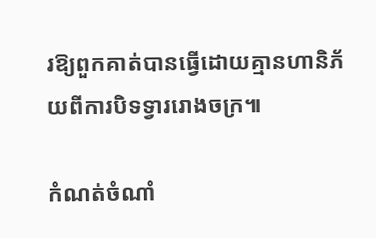រឱ្យពួកគាត់បានធ្វើដោយគ្មានហានិភ័យពីការបិទទ្វាររោងចក្រ៕

កំណត់ចំណាំ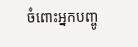ចំពោះអ្នកបញ្ចូ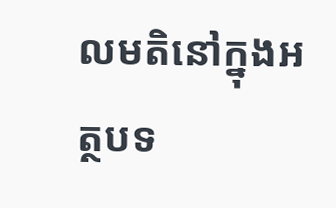លមតិនៅក្នុងអត្ថបទ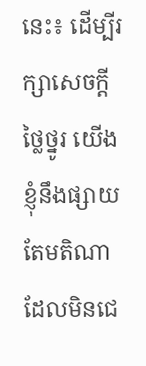នេះ៖ ដើម្បីរក្សាសេចក្ដីថ្លៃថ្នូរ យើងខ្ញុំនឹងផ្សាយតែមតិណា ដែលមិនជេ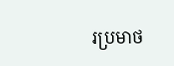រប្រមាថ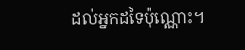ដល់អ្នកដទៃប៉ុណ្ណោះ។